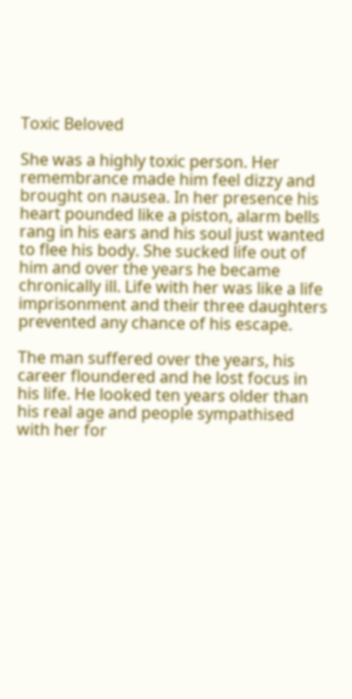Toxic Beloved

She was a highly toxic person. Her remembrance made him feel dizzy and brought on nausea. In her presence his heart pounded like a piston, alarm bells rang in his ears and his soul just wanted to flee his body. She sucked life out of him and over the years he became chronically ill. Life with her was like a life imprisonment and their three daughters prevented any chance of his escape.

The man suffered over the years, his career floundered and he lost focus in his life. He looked ten years older than his real age and people sympathised with her for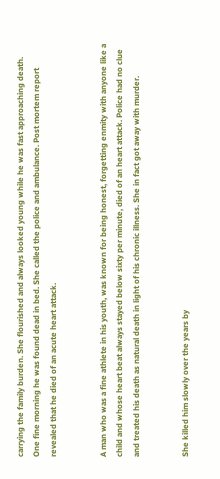carrying the family burden. She flourished and always looked young while he was fast approaching death. One fine morning he was found dead in bed. She called the police and ambulance. Post mortem report revealed that he died of an acute heart attack.


A man who was a fine athlete in his youth, was known for being honest, forgetting enmity with anyone like a child and whose heart beat always stayed below sixty per minute, died of an heart attack. Police had no clue and treated his death as natural death in light of his chronic illness. She in fact got away with murder.


She killed him slowly over the years by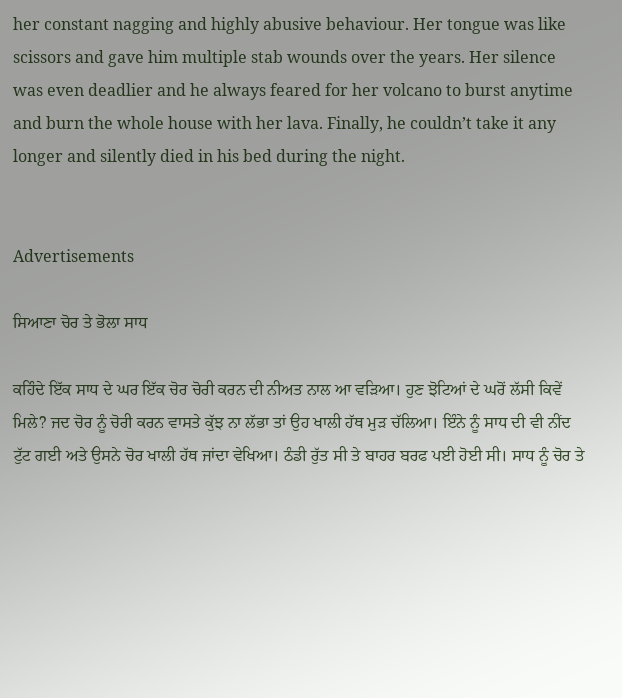her constant nagging and highly abusive behaviour. Her tongue was like scissors and gave him multiple stab wounds over the years. Her silence was even deadlier and he always feared for her volcano to burst anytime and burn the whole house with her lava. Finally, he couldn’t take it any longer and silently died in his bed during the night.


Advertisements

ਸਿਆਣਾ ਚੋਰ ਤੇ ਭੋਲਾ ਸਾਧ

ਕਹਿੰਦੇ ਇੱਕ ਸਾਧ ਦੇ ਘਰ ਇੱਕ ਚੋਰ ਚੋਰੀ ਕਰਨ ਦੀ ਨੀਅਤ ਨਾਲ ਆ ਵੜਿਆ। ਹੁਣ ਝੋਟਿਆਂ ਦੇ ਘਰੋਂ ਲੱਸੀ ਕਿਵੇਂ ਮਿਲੇ? ਜਦ ਚੋਰ ਨੂੰ ਚੋਰੀ ਕਰਨ ਵਾਸਤੇ ਕੁੱਝ ਨਾ ਲੱਭਾ ਤਾਂ ਉਹ ਖਾਲੀ ਹੱਥ ਮੁੜ ਚੱਲਿਆ। ਇੰਨੇ ਨੂੰ ਸਾਧ ਦੀ ਵੀ ਨੀਂਦ ਟੁੱਟ ਗਈ ਅਤੇ ਉਸਨੇ ਚੋਰ ਖਾਲੀ ਹੱਥ ਜਾਂਦਾ ਵੇਖਿਆ। ਠੰਡੀ ਰੁੱਤ ਸੀ ਤੇ ਬਾਹਰ ਬਰਫ ਪਈ ਹੋਈ ਸੀ। ਸਾਧ ਨੂੰ ਚੋਰ ਤੇ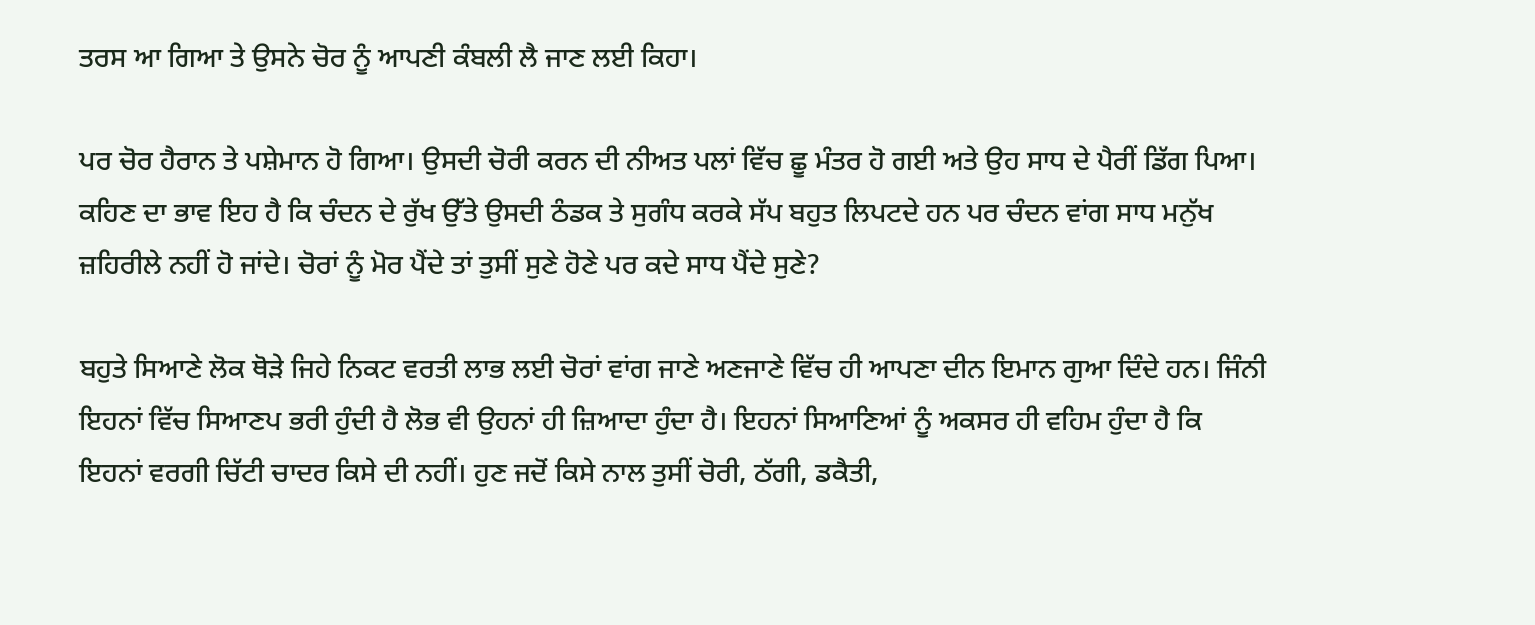ਤਰਸ ਆ ਗਿਆ ਤੇ ਉਸਨੇ ਚੋਰ ਨੂੰ ਆਪਣੀ ਕੰਬਲੀ ਲੈ ਜਾਣ ਲਈ ਕਿਹਾ।

ਪਰ ਚੋਰ ਹੈਰਾਨ ਤੇ ਪਸ਼ੇਮਾਨ ਹੋ ਗਿਆ। ਉਸਦੀ ਚੋਰੀ ਕਰਨ ਦੀ ਨੀਅਤ ਪਲਾਂ ਵਿੱਚ ਛੂ ਮੰਤਰ ਹੋ ਗਈ ਅਤੇ ਉਹ ਸਾਧ ਦੇ ਪੈਰੀਂ ਡਿੱਗ ਪਿਆ। ਕਹਿਣ ਦਾ ਭਾਵ ਇਹ ਹੈ ਕਿ ਚੰਦਨ ਦੇ ਰੁੱਖ ਉੱਤੇ ਉਸਦੀ ਠੰਡਕ ਤੇ ਸੁਗੰਧ ਕਰਕੇ ਸੱਪ ਬਹੁਤ ਲਿਪਟਦੇ ਹਨ ਪਰ ਚੰਦਨ ਵਾਂਗ ਸਾਧ ਮਨੁੱਖ ਜ਼ਹਿਰੀਲੇ ਨਹੀਂ ਹੋ ਜਾਂਦੇ। ਚੋਰਾਂ ਨੂੰ ਮੋਰ ਪੈਂਦੇ ਤਾਂ ਤੁਸੀਂ ਸੁਣੇ ਹੋਣੇ ਪਰ ਕਦੇ ਸਾਧ ਪੈਂਦੇ ਸੁਣੇ?

ਬਹੁਤੇ ਸਿਆਣੇ ਲੋਕ ਥੋੜੇ ਜਿਹੇ ਨਿਕਟ ਵਰਤੀ ਲਾਭ ਲਈ ਚੋਰਾਂ ਵਾਂਗ ਜਾਣੇ ਅਣਜਾਣੇ ਵਿੱਚ ਹੀ ਆਪਣਾ ਦੀਨ ਇਮਾਨ ਗੁਆ ਦਿੰਦੇ ਹਨ। ਜਿੰਨੀ ਇਹਨਾਂ ਵਿੱਚ ਸਿਆਣਪ ਭਰੀ ਹੁੰਦੀ ਹੈ ਲੋਭ ਵੀ ਉਹਨਾਂ ਹੀ ਜ਼ਿਆਦਾ ਹੁੰਦਾ ਹੈ। ਇਹਨਾਂ ਸਿਆਣਿਆਂ ਨੂੰ ਅਕਸਰ ਹੀ ਵਹਿਮ ਹੁੰਦਾ ਹੈ ਕਿ ਇਹਨਾਂ ਵਰਗੀ ਚਿੱਟੀ ਚਾਦਰ ਕਿਸੇ ਦੀ ਨਹੀਂ। ਹੁਣ ਜਦੋਂ ਕਿਸੇ ਨਾਲ ਤੁਸੀਂ ਚੋਰੀ, ਠੱਗੀ, ਡਕੈਤੀ,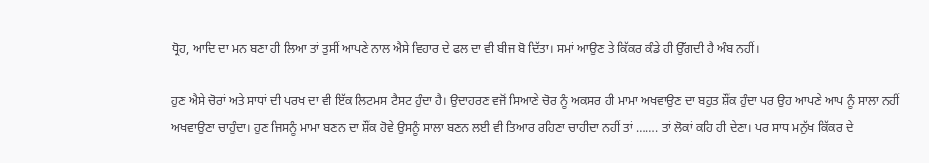ਧ੍ਰੋਹ, ਆਦਿ ਦਾ ਮਨ ਬਣਾ ਹੀ ਲਿਆ ਤਾਂ ਤੁਸੀਂ ਆਪਣੇ ਨਾਲ ਐਸੇ ਵਿਹਾਰ ਦੇ ਫਲ ਦਾ ਵੀ ਬੀਜ ਬੋ ਦਿੱਤਾ। ਸਮਾਂ ਆਉਣ ਤੇ ਕਿੱਕਰ ਕੰਡੇ ਹੀ ਉੱਗਦੀ ਹੈ ਅੰਬ ਨਹੀਂ।

ਹੁਣ ਐਸੇ ਚੋਰਾਂ ਅਤੇ ਸਾਧਾਂ ਦੀ ਪਰਖ ਦਾ ਵੀ ਇੱਕ ਲਿਟਮਸ ਟੈਸਟ ਹੁੰਦਾ ਹੈ। ਉਦਾਹਰਣ ਵਜੋਂ ਸਿਆਣੇ ਚੋਰ ਨੂੰ ਅਕਸਰ ਹੀ ਮਾਮਾ ਅਖਵਾਉਣ ਦਾ ਬਹੁਤ ਸ਼ੌਂਕ ਹੁੰਦਾ ਪਰ ਉਹ ਆਪਣੇ ਆਪ ਨੂੰ ਸਾਲਾ ਨਹੀਂ ਅਖਵਾਉਣਾ ਚਾਹੁੰਦਾ। ਹੁਣ ਜਿਸਨੂੰ ਮਾਮਾ ਬਣਨ ਦਾ ਸ਼ੌਂਕ ਹੋਵੇ ਉਸਨੂੰ ਸਾਲਾ ਬਣਨ ਲਈ ਵੀ ਤਿਆਰ ਰਹਿਣਾ ਚਾਹੀਦਾ ਨਹੀਂ ਤਾਂ ……. ਤਾਂ ਲੋਕਾਂ ਕਹਿ ਹੀ ਦੇਣਾ। ਪਰ ਸਾਧ ਮਨੁੱਖ ਕਿੱਕਰ ਦੇ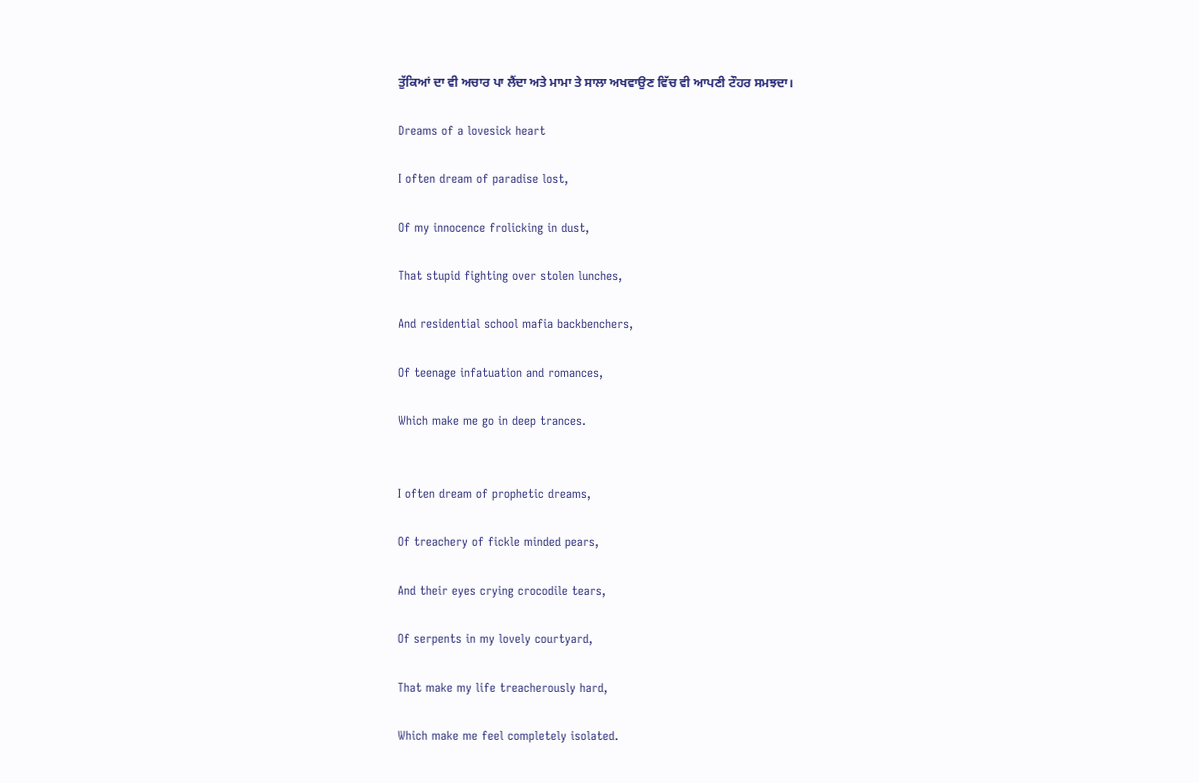ਤੁੱਕਿਆਂ ਦਾ ਵੀ ਅਚਾਰ ਪਾ ਲੈਂਦਾ ਅਤੇ ਮਾਮਾ ਤੇ ਸਾਲਾ ਅਖਵਾਉਣ ਵਿੱਚ ਵੀ ਆਪਣੀ ਟੌਹਰ ਸਮਝਦਾ।

Dreams of a lovesick heart

I often dream of paradise lost,

Of my innocence frolicking in dust,

That stupid fighting over stolen lunches,

And residential school mafia backbenchers,

Of teenage infatuation and romances,

Which make me go in deep trances.


I often dream of prophetic dreams,

Of treachery of fickle minded pears,

And their eyes crying crocodile tears,

Of serpents in my lovely courtyard,

That make my life treacherously hard,

Which make me feel completely isolated.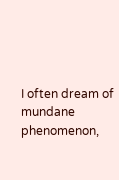I often dream of mundane phenomenon,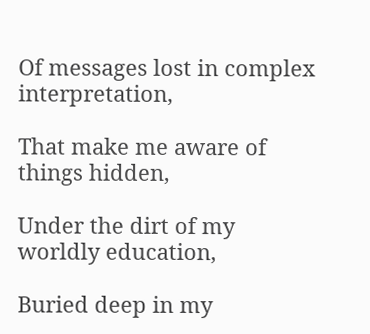Of messages lost in complex interpretation,

That make me aware of things hidden,

Under the dirt of my worldly education,

Buried deep in my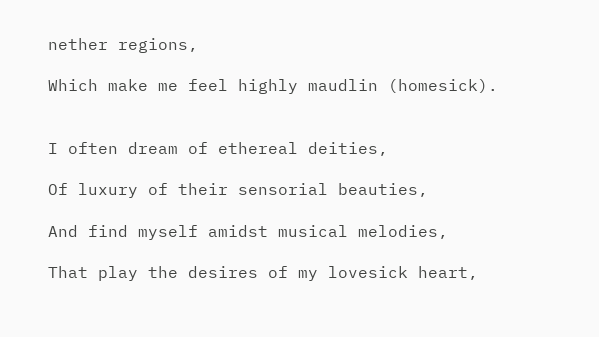nether regions,

Which make me feel highly maudlin (homesick).


I often dream of ethereal deities,

Of luxury of their sensorial beauties,

And find myself amidst musical melodies,

That play the desires of my lovesick heart,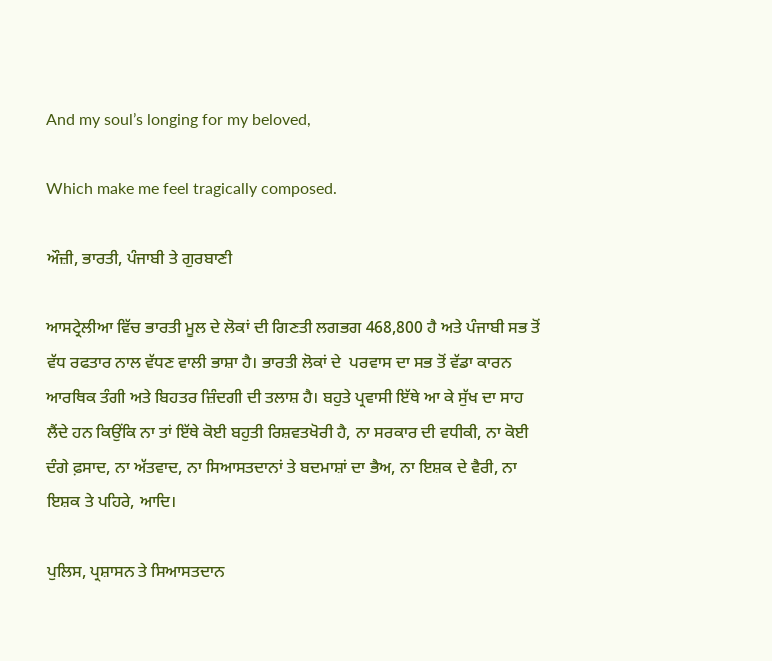And my soul’s longing for my beloved,

Which make me feel tragically composed.

ਔਜ਼ੀ, ਭਾਰਤੀ, ਪੰਜਾਬੀ ਤੇ ਗੁਰਬਾਣੀ

ਆਸਟ੍ਰੇਲੀਆ ਵਿੱਚ ਭਾਰਤੀ ਮੂਲ ਦੇ ਲੋਕਾਂ ਦੀ ਗਿਣਤੀ ਲਗਭਗ 468,800 ਹੈ ਅਤੇ ਪੰਜਾਬੀ ਸਭ ਤੋਂ ਵੱਧ ਰਫਤਾਰ ਨਾਲ ਵੱਧਣ ਵਾਲੀ ਭਾਸ਼ਾ ਹੈ। ਭਾਰਤੀ ਲੋਕਾਂ ਦੇ  ਪਰਵਾਸ ਦਾ ਸਭ ਤੋਂ ਵੱਡਾ ਕਾਰਨ ਆਰਥਿਕ ਤੰਗੀ ਅਤੇ ਬਿਹਤਰ ਜ਼ਿੰਦਗੀ ਦੀ ਤਲਾਸ਼ ਹੈ। ਬਹੁਤੇ ਪ੍ਰਵਾਸੀ ਇੱਥੇ ਆ ਕੇ ਸੁੱਖ ਦਾ ਸਾਹ ਲੈਂਦੇ ਹਨ ਕਿਉਂਕਿ ਨਾ ਤਾਂ ਇੱਥੇ ਕੋਈ ਬਹੁਤੀ ਰਿਸ਼ਵਤਖੋਰੀ ਹੈ, ਨਾ ਸਰਕਾਰ ਦੀ ਵਧੀਕੀ, ਨਾ ਕੋਈ ਦੰਗੇ ਫ਼ਸਾਦ, ਨਾ ਅੱਤਵਾਦ, ਨਾ ਸਿਆਸਤਦਾਨਾਂ ਤੇ ਬਦਮਾਸ਼ਾਂ ਦਾ ਭੈਅ, ਨਾ ਇਸ਼ਕ ਦੇ ਵੈਰੀ, ਨਾ ਇਸ਼ਕ ਤੇ ਪਹਿਰੇ, ਆਦਿ।

ਪੁਲਿਸ, ਪ੍ਰਸ਼ਾਸਨ ਤੇ ਸਿਆਸਤਦਾਨ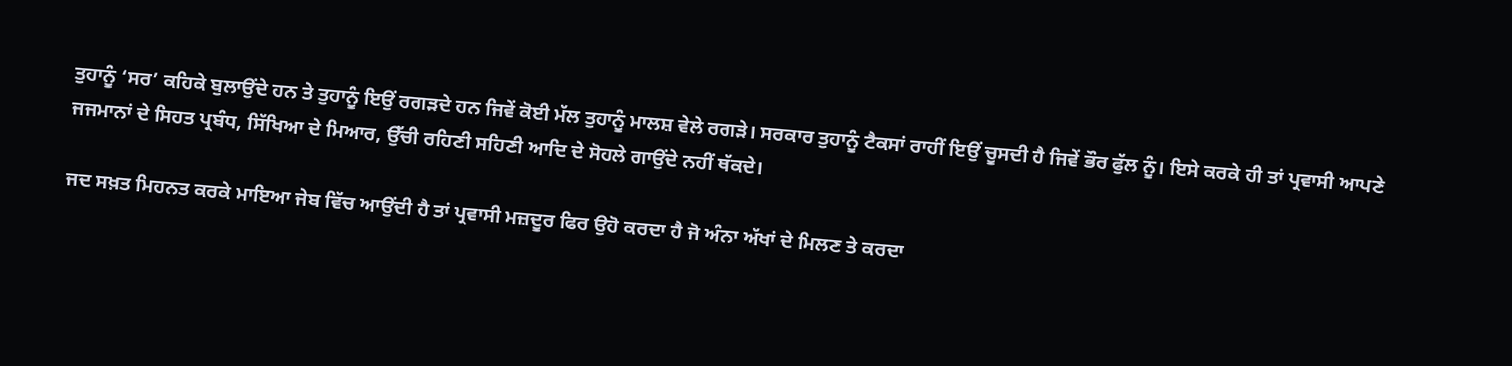ਤੁਹਾਨੂੰ ‘ਸਰ’ ਕਹਿਕੇ ਬੁਲਾਉਂਦੇ ਹਨ ਤੇ ਤੁਹਾਨੂੰ ਇਉਂ ਰਗੜਦੇ ਹਨ ਜਿਵੇਂ ਕੋਈ ਮੱਲ ਤੁਹਾਨੂੰ ਮਾਲਸ਼ ਵੇਲੇ ਰਗੜੇ। ਸਰਕਾਰ ਤੁਹਾਨੂੰ ਟੈਕਸਾਂ ਰਾਹੀਂ ਇਉਂ ਚੂਸਦੀ ਹੈ ਜਿਵੇਂ ਭੌਰ ਫੁੱਲ ਨੂੰ। ਇਸੇ ਕਰਕੇ ਹੀ ਤਾਂ ਪ੍ਰਵਾਸੀ ਆਪਣੇ ਜਜਮਾਨਾਂ ਦੇ ਸਿਹਤ ਪ੍ਰਬੰਧ, ਸਿੱਖਿਆ ਦੇ ਮਿਆਰ, ਉੱਚੀ ਰਹਿਣੀ ਸਹਿਣੀ ਆਦਿ ਦੇ ਸੋਹਲੇ ਗਾਉਂਦੇ ਨਹੀਂ ਥੱਕਦੇ।

ਜਦ ਸਖ਼ਤ ਮਿਹਨਤ ਕਰਕੇ ਮਾਇਆ ਜੇਬ ਵਿੱਚ ਆਉਂਦੀ ਹੈ ਤਾਂ ਪ੍ਰਵਾਸੀ ਮਜ਼ਦੂਰ ਫਿਰ ਉਹੋ ਕਰਦਾ ਹੈ ਜੋ ਅੰਨਾ ਅੱਖਾਂ ਦੇ ਮਿਲਣ ਤੇ ਕਰਦਾ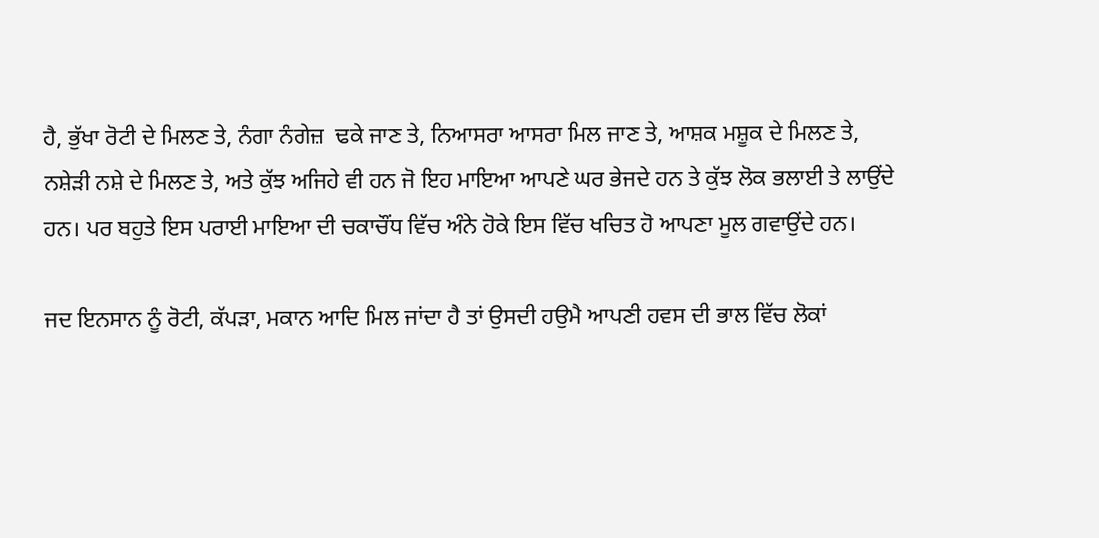ਹੈ, ਭੁੱਖਾ ਰੋਟੀ ਦੇ ਮਿਲਣ ਤੇ, ਨੰਗਾ ਨੰਗੇਜ਼  ਢਕੇ ਜਾਣ ਤੇ, ਨਿਆਸਰਾ ਆਸਰਾ ਮਿਲ ਜਾਣ ਤੇ, ਆਸ਼ਕ ਮਸ਼ੂਕ ਦੇ ਮਿਲਣ ਤੇ, ਨਸ਼ੇੜੀ ਨਸ਼ੇ ਦੇ ਮਿਲਣ ਤੇ, ਅਤੇ ਕੁੱਝ ਅਜਿਹੇ ਵੀ ਹਨ ਜੋ ਇਹ ਮਾਇਆ ਆਪਣੇ ਘਰ ਭੇਜਦੇ ਹਨ ਤੇ ਕੁੱਝ ਲੋਕ ਭਲਾਈ ਤੇ ਲਾਉਂਦੇ ਹਨ। ਪਰ ਬਹੁਤੇ ਇਸ ਪਰਾਈ ਮਾਇਆ ਦੀ ਚਕਾਚੌਂਧ ਵਿੱਚ ਅੰਨੇ ਹੋਕੇ ਇਸ ਵਿੱਚ ਖਚਿਤ ਹੋ ਆਪਣਾ ਮੂਲ ਗਵਾਉਂਦੇ ਹਨ।

ਜਦ ਇਨਸਾਨ ਨੂੰ ਰੋਟੀ, ਕੱਪੜਾ, ਮਕਾਨ ਆਦਿ ਮਿਲ ਜਾਂਦਾ ਹੈ ਤਾਂ ਉਸਦੀ ਹਉਮੈ ਆਪਣੀ ਹਵਸ ਦੀ ਭਾਲ ਵਿੱਚ ਲੋਕਾਂ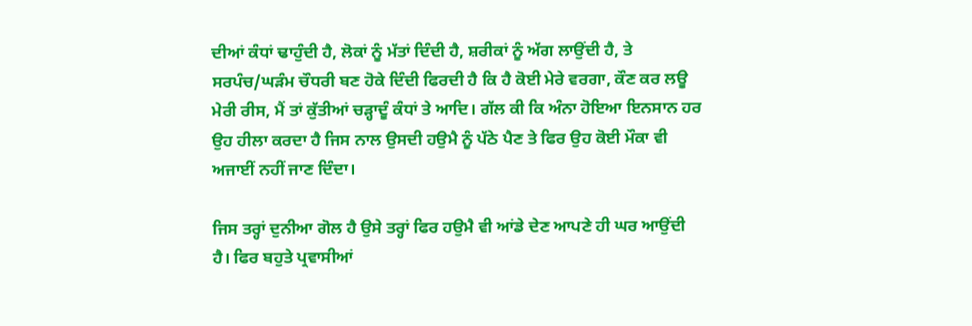ਦੀਆਂ ਕੰਧਾਂ ਢਾਹੁੰਦੀ ਹੈ, ਲੋਕਾਂ ਨੂੰ ਮੱਤਾਂ ਦਿੰਦੀ ਹੈ, ਸ਼ਰੀਕਾਂ ਨੂੰ ਅੱਗ ਲਾਉਂਦੀ ਹੈ, ਤੇ ਸਰਪੰਚ/ਘੜੰਮ ਚੌਧਰੀ ਬਣ ਹੋਕੇ ਦਿੰਦੀ ਫਿਰਦੀ ਹੈ ਕਿ ਹੈ ਕੋਈ ਮੇਰੇ ਵਰਗਾ, ਕੌਣ ਕਰ ਲਊ ਮੇਰੀ ਰੀਸ, ਮੈਂ ਤਾਂ ਕੁੱਤੀਆਂ ਚੜ੍ਹਾਦੂੰ ਕੰਧਾਂ ਤੇ ਆਦਿ। ਗੱਲ ਕੀ ਕਿ ਅੰਨਾ ਹੋਇਆ ਇਨਸਾਨ ਹਰ ਉਹ ਹੀਲਾ ਕਰਦਾ ਹੈ ਜਿਸ ਨਾਲ ਉਸਦੀ ਹਉਮੈ ਨੂੰ ਪੱਠੇ ਪੈਣ ਤੇ ਫਿਰ ਉਹ ਕੋਈ ਮੌਕਾ ਵੀ ਅਜਾਈਂ ਨਹੀਂ ਜਾਣ ਦਿੰਦਾ।

ਜਿਸ ਤਰ੍ਹਾਂ ਦੁਨੀਆ ਗੋਲ ਹੈ ਉਸੇ ਤਰ੍ਹਾਂ ਫਿਰ ਹਉਮੈ ਵੀ ਆਂਡੇ ਦੇਣ ਆਪਣੇ ਹੀ ਘਰ ਆਉਂਦੀ ਹੈ। ਫਿਰ ਬਹੁਤੇ ਪ੍ਰਵਾਸੀਆਂ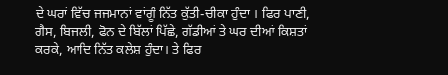ਦੇ ਘਰਾਂ ਵਿੱਚ ਜਜਮਾਨਾਂ ਵਾਂਗੂੰ ਨਿੱਤ ਕੁੱਤੀ-ਚੀਕਾ ਹੁੰਦਾ । ਫਿਰ ਪਾਣੀ, ਗੈਸ, ਬਿਜਲੀ, ਫੋਨ ਦੇ ਬਿੱਲਾਂ ਪਿੱਛੇ, ਗੱਡੀਆਂ ਤੇ ਘਰ ਦੀਆਂ ਕਿਸ਼ਤਾਂ ਕਰਕੇ, ਆਦਿ ਨਿੱਤ ਕਲੇਸ਼ ਹੁੰਦਾ। ਤੇ ਫਿਰ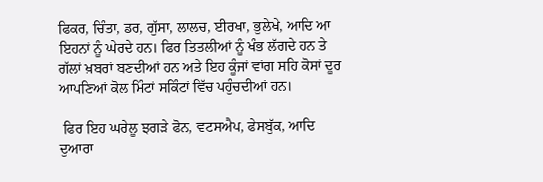ਫਿਕਰ, ਚਿੰਤਾ, ਡਰ, ਗੁੱਸਾ, ਲਾਲਚ, ਈਰਖਾ, ਭੁਲੇਖੇ, ਆਦਿ ਆ ਇਹਨਾਂ ਨੂੰ ਘੇਰਦੇ ਹਨ। ਫਿਰ ਤਿਤਲੀਆਂ ਨੂੰ ਖੰਭ ਲੱਗਦੇ ਹਨ ਤੇ ਗੱਲਾਂ ਖ਼ਬਰਾਂ ਬਣਦੀਆਂ ਹਨ ਅਤੇ ਇਹ ਕੂੰਜਾਂ ਵਾਂਗ ਸਹਿ ਕੋਸਾਂ ਦੂਰ ਆਪਣਿਆਂ ਕੋਲ ਮਿੰਟਾਂ ਸਕਿੰਟਾਂ ਵਿੱਚ ਪਹੁੰਚਦੀਆਂ ਹਨ।

 ਫਿਰ ਇਹ ਘਰੇਲੂ ਝਗੜੇ ਫੋਨ, ਵਟਸਐਪ, ਫੇਸਬੁੱਕ, ਆਦਿ ਦੁਆਰਾ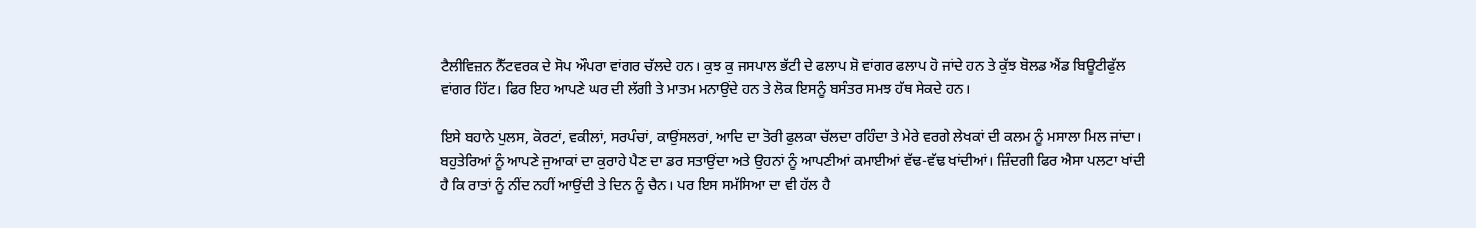ਟੈਲੀਵਿਜ਼ਨ ਨੈੱਟਵਰਕ ਦੇ ਸੋਪ ਔਪਰਾ ਵਾਂਗਰ ਚੱਲਦੇ ਹਨ। ਕੁਝ ਕੁ ਜਸਪਾਲ ਭੱਟੀ ਦੇ ਫਲਾਪ ਸ਼ੋ ਵਾਂਗਰ ਫਲਾਪ ਹੋ ਜਾਂਦੇ ਹਨ ਤੇ ਕੁੱਝ ਬੋਲਡ ਐਂਡ ਬਿਊਟੀਫੁੱਲ ਵਾਂਗਰ ਹਿੱਟ। ਫਿਰ ਇਹ ਆਪਣੇ ਘਰ ਦੀ ਲੱਗੀ ਤੇ ਮਾਤਮ ਮਨਾਉਂਦੇ ਹਨ ਤੇ ਲੋਕ ਇਸਨੂੰ ਬਸੰਤਰ ਸਮਝ ਹੱਥ ਸੇਕਦੇ ਹਨ।

ਇਸੇ ਬਹਾਨੇ ਪੁਲਸ, ਕੋਰਟਾਂ, ਵਕੀਲਾਂ, ਸਰਪੰਚਾਂ, ਕਾਉਂਸਲਰਾਂ, ਆਦਿ ਦਾ ਤੋਰੀ ਫੁਲਕਾ ਚੱਲਦਾ ਰਹਿੰਦਾ ਤੇ ਮੇਰੇ ਵਰਗੇ ਲੇਖਕਾਂ ਦੀ ਕਲਮ ਨੂੰ ਮਸਾਲਾ ਮਿਲ ਜਾਂਦਾ। ਬਹੁਤੇਰਿਆਂ ਨੂੰ ਆਪਣੇ ਜੁਆਕਾਂ ਦਾ ਕੁਰਾਹੇ ਪੈਣ ਦਾ ਡਰ ਸਤਾਉਂਦਾ ਅਤੇ ਉਹਨਾਂ ਨੂੰ ਆਪਣੀਆਂ ਕਮਾਈਆਂ ਵੱਢ-ਵੱਢ ਖਾਂਦੀਆਂ। ਜ਼ਿੰਦਗੀ ਫਿਰ ਐਸਾ ਪਲਟਾ ਖਾਂਦੀ ਹੈ ਕਿ ਰਾਤਾਂ ਨੂੰ ਨੀਂਦ ਨਹੀਂ ਆਉਂਦੀ ਤੇ ਦਿਨ ਨੂੰ ਚੈਨ। ਪਰ ਇਸ ਸਮੱਸਿਆ ਦਾ ਵੀ ਹੱਲ ਹੈ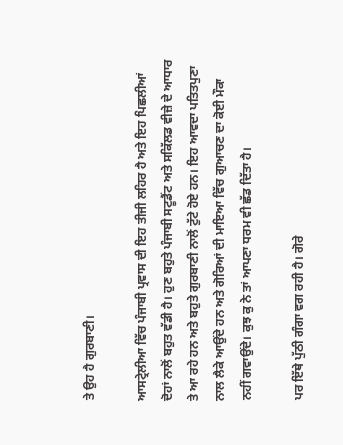ਤੇ ਉਹ ਹੈ ਗੁਰਬਾਣੀ।

ਆਸਟ੍ਰੇਲੀਆ ਵਿੱਚ ਪੰਜਾਬੀ ਪ੍ਰਵਾਸ ਦੀ ਇਹ ਤੀਜੀ ਲਹਿਰ ਹੈ ਅਤੇ ਇਹ ਪਿਛਲੀਆਂ ਦੋਹਾਂ ਨਾਲੋਂ ਬਹੁਤ ਵੱਡੀ ਹੈ। ਹੁਣ ਬਹੁਤੇ ਪੰਜਾਬੀ ਸਟੂਡੈਂਟ ਅਤੇ ਸਕਿੱਲਡ ਵੀਜ਼ੇ ਦੇ ਆਧਾਰ ਤੇ ਆ ਰਹੇ ਹਨ ਅਤੇ ਬਹੁਤੇ ਗੁਰਬਾਣੀ ਨਾਲੋਂ ਟੁੱਟੇ ਹੋਏ ਹਨ। ਇਹ ਆਵਦਾ ਪਤਿਤਪੁਣਾ ਨਾਲ ਲੈਕੇ ਆਉਂਦੇ ਹਨ ਅਤੇ ਗੋਰਿਆਂ ਦੀ ਮਾਇਆ ਵਿੱਚ ਗੁਆਚਣ ਦਾ ਕੋਈ ਮੌਕਾ ਨਹੀਂ ਗਵਾਉਂਦੇ। ਕੁਝ ਕੁ ਨੇ ਤਾਂ ਆਪਣਾ ਧਰਮ ਵੀ ਛੱਡ ਦਿੱਤਾ ਹੈ।

ਪਰ ਇੱਥੇ ਪੁੱਠੀ ਗੰਗਾ ਵਗ ਰਹੀ ਹੈ। ਗੋਰੇ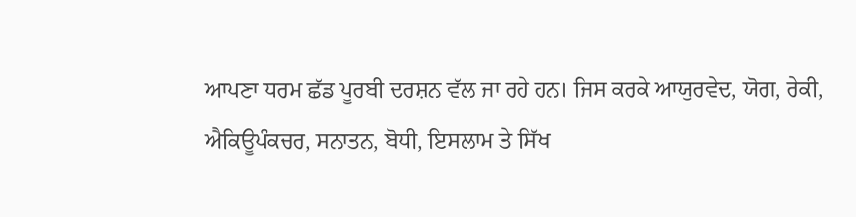ਆਪਣਾ ਧਰਮ ਛੱਡ ਪੂਰਬੀ ਦਰਸ਼ਨ ਵੱਲ ਜਾ ਰਹੇ ਹਨ। ਜਿਸ ਕਰਕੇ ਆਯੁਰਵੇਦ, ਯੋਗ, ਰੇਕੀ, ਐਕਿਊਪੰਕਚਰ, ਸਨਾਤਨ, ਬੋਧੀ, ਇਸਲਾਮ ਤੇ ਸਿੱਖ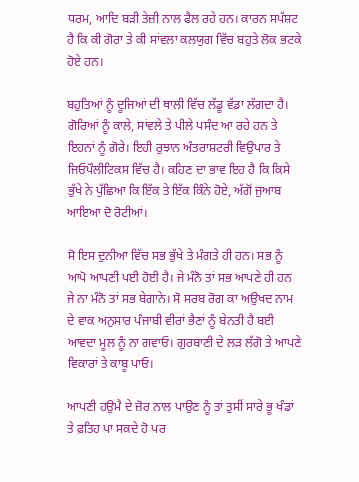ਧਰਮ, ਆਦਿ ਬੜੀ ਤੇਜ਼ੀ ਨਾਲ ਫੈਲ ਰਹੇ ਹਨ। ਕਾਰਨ ਸਪੱਸ਼ਟ ਹੈ ਕਿ ਕੀ ਗੋਰਾ ਤੇ ਕੀ ਸਾਂਵਲਾ ਕਲਯੁਗ ਵਿੱਚ ਬਹੁਤੇ ਲੋਕ ਭਟਕੇ ਹੋਏ ਹਨ।

ਬਹੁਤਿਆਂ ਨੂੰ ਦੂਜਿਆਂ ਦੀ ਥਾਲੀ ਵਿੱਚ ਲੱਡੂ ਵੱਡਾ ਲੱਗਦਾ ਹੈ। ਗੋਰਿਆਂ ਨੂੰ ਕਾਲੇ, ਸਾਂਵਲੇ ਤੇ ਪੀਲੇ ਪਸੰਦ ਆ ਰਹੇ ਹਨ ਤੇ ਇਹਨਾਂ ਨੂੰ ਗੋਰੇ। ਇਹੀ ਰੁਝਾਨ ਅੰਤਰਾਸ਼ਟਰੀ ਵਿਉਪਾਰ ਤੇ ਜਿਓਪੌਲੀਟਿਕਸ ਵਿੱਚ ਹੈ। ਕਹਿਣ ਦਾ ਭਾਵ ਇਹ ਹੈ ਕਿ ਕਿਸੇ ਭੁੱਖੇ ਨੇ ਪੁੱਛਿਆ ਕਿ ਇੱਕ ਤੇ ਇੱਕ ਕਿੰਨੇ ਹੋਏ, ਅੱਗੋਂ ਜੁਆਬ ਆਇਆ ਦੋ ਰੋਟੀਆਂ।

ਸੋ ਇਸ ਦੁਨੀਆ ਵਿੱਚ ਸਭ ਭੁੱਖੇ ਤੇ ਮੰਗਤੇ ਹੀ ਹਨ। ਸਭ ਨੂੰ ਆਪੋ ਆਪਣੀ ਪਈ ਹੋਈ ਹੈ। ਜੇ ਮੰਨੋ ਤਾਂ ਸਭ ਆਪਣੇ ਹੀ ਹਨ ਜੇ ਨਾ ਮੰਨੋ ਤਾਂ ਸਭ ਬੇਗਾਨੇ। ਸੋ ਸਰਬ ਰੋਗ ਕਾ ਅਉਖਦ ਨਾਮ ਦੇ ਵਾਕ ਅਨੁਸਾਰ ਪੰਜਾਬੀ ਵੀਰਾਂ ਭੈਣਾਂ ਨੂੰ ਬੇਨਤੀ ਹੈ ਬਈ ਆਵਦਾ ਮੂਲ ਨੂੰ ਨਾ ਗਵਾਓ। ਗੁਰਬਾਣੀ ਦੇ ਲੜ ਲੱਗੋ ਤੇ ਆਪਣੇ ਵਿਕਾਰਾਂ ਤੇ ਕਾਬੂ ਪਾਓ।

ਆਪਣੀ ਹਉਮੈ ਦੇ ਜ਼ੋਰ ਨਾਲ ਪਾਉਣ ਨੂੰ ਤਾਂ ਤੁਸੀਂ ਸਾਰੇ ਭੂ ਖੰਡਾਂ ਤੇ ਫ਼ਤਿਹ ਪਾ ਸਕਦੇ ਹੋ ਪਰ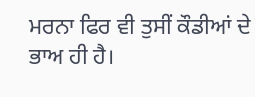ਮਰਨਾ ਫਿਰ ਵੀ ਤੁਸੀਂ ਕੌਡੀਆਂ ਦੇ ਭਾਅ ਹੀ ਹੈ।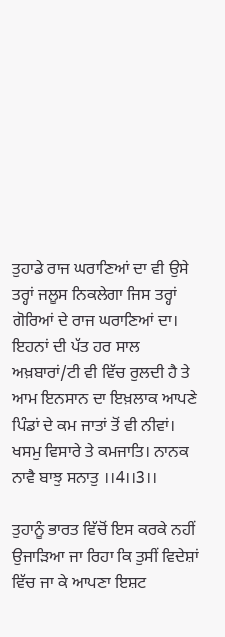ਤੁਹਾਡੇ ਰਾਜ ਘਰਾਣਿਆਂ ਦਾ ਵੀ ਉਸੇ ਤਰ੍ਹਾਂ ਜਲੂਸ ਨਿਕਲੇਗਾ ਜਿਸ ਤਰ੍ਹਾਂ ਗੋਰਿਆਂ ਦੇ ਰਾਜ ਘਰਾਣਿਆਂ ਦਾ। ਇਹਨਾਂ ਦੀ ਪੱਤ ਹਰ ਸਾਲ ਅਖ਼ਬਾਰਾਂ/ਟੀ ਵੀ ਵਿੱਚ ਰੁਲਦੀ ਹੈ ਤੇ ਆਮ ਇਨਸਾਨ ਦਾ ਇਖ਼ਲਾਕ ਆਪਣੇ ਪਿੰਡਾਂ ਦੇ ਕਮ ਜਾਤਾਂ ਤੋਂ ਵੀ ਨੀਵਾਂ। ਖਸਮੁ ਵਿਸਾਰੇ ਤੇ ਕਮਜਾਤਿ। ਨਾਨਕ ਨਾਵੈ ਬਾਝੁ ਸਨਾਤੁ ।।4।।3।।

ਤੁਹਾਨੂੰ ਭਾਰਤ ਵਿੱਚੋਂ ਇਸ ਕਰਕੇ ਨਹੀਂ ਉਜਾੜਿਆ ਜਾ ਰਿਹਾ ਕਿ ਤੁਸੀਂ ਵਿਦੇਸ਼ਾਂ ਵਿੱਚ ਜਾ ਕੇ ਆਪਣਾ ਇਸ਼ਟ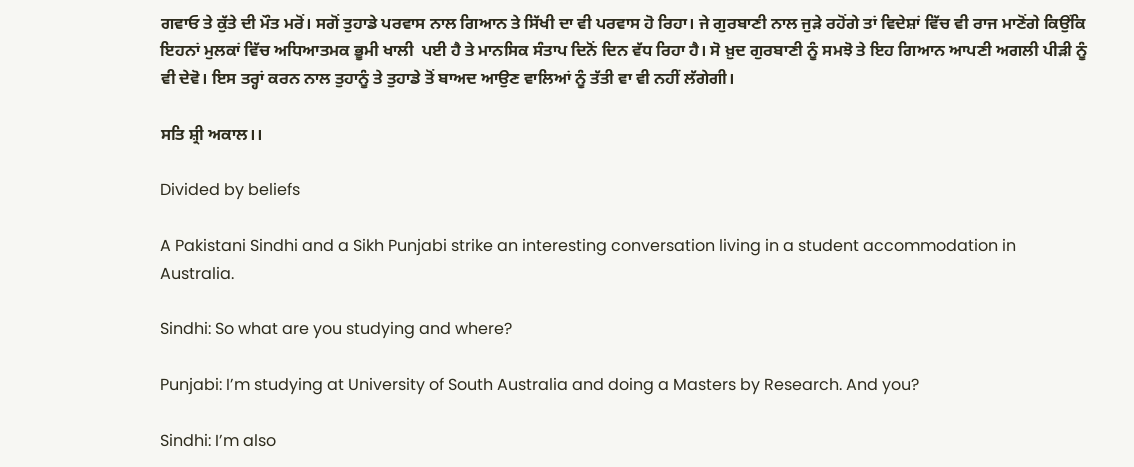ਗਵਾਓ ਤੇ ਕੁੱਤੇ ਦੀ ਮੌਤ ਮਰੋਂ। ਸਗੋਂ ਤੁਹਾਡੇ ਪਰਵਾਸ ਨਾਲ ਗਿਆਨ ਤੇ ਸਿੱਖੀ ਦਾ ਵੀ ਪਰਵਾਸ ਹੋ ਰਿਹਾ। ਜੇ ਗੁਰਬਾਣੀ ਨਾਲ ਜੁੜੇ ਰਹੋਂਗੇ ਤਾਂ ਵਿਦੇਸ਼ਾਂ ਵਿੱਚ ਵੀ ਰਾਜ ਮਾਣੋਂਗੇ ਕਿਉਂਕਿ ਇਹਨਾਂ ਮੁਲਕਾਂ ਵਿੱਚ ਅਧਿਆਤਮਕ ਭੂਮੀ ਖਾਲੀ  ਪਈ ਹੈ ਤੇ ਮਾਨਸਿਕ ਸੰਤਾਪ ਦਿਨੋਂ ਦਿਨ ਵੱਧ ਰਿਹਾ ਹੈ। ਸੋ ਖ਼ੁਦ ਗੁਰਬਾਣੀ ਨੂੰ ਸਮਝੋ ਤੇ ਇਹ ਗਿਆਨ ਆਪਣੀ ਅਗਲੀ ਪੀੜੀ ਨੂੰ ਵੀ ਦੇਵੋ। ਇਸ ਤਰ੍ਹਾਂ ਕਰਨ ਨਾਲ ਤੁਹਾਨੂੰ ਤੇ ਤੁਹਾਡੇ ਤੋਂ ਬਾਅਦ ਆਉਣ ਵਾਲਿਆਂ ਨੂੰ ਤੱਤੀ ਵਾ ਵੀ ਨਹੀਂ ਲੱਗੇਗੀ।

ਸਤਿ ਸ਼੍ਰੀ ਅਕਾਲ।।

Divided by beliefs

A Pakistani Sindhi and a Sikh Punjabi strike an interesting conversation living in a student accommodation in Australia.

Sindhi: So what are you studying and where?

Punjabi: I’m studying at University of South Australia and doing a Masters by Research. And you?

Sindhi: I’m also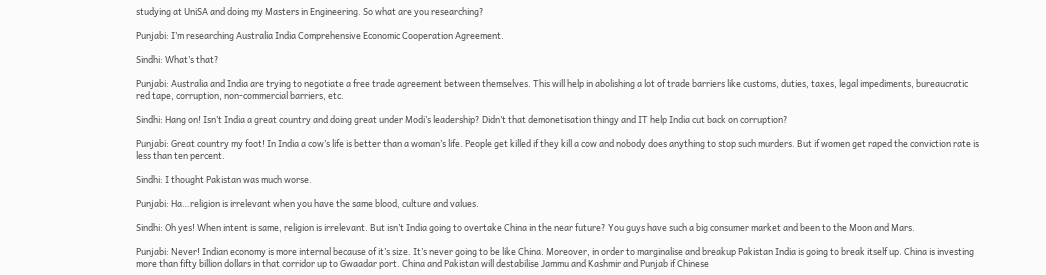studying at UniSA and doing my Masters in Engineering. So what are you researching?

Punjabi: I’m researching Australia India Comprehensive Economic Cooperation Agreement.

Sindhi: What’s that?

Punjabi: Australia and India are trying to negotiate a free trade agreement between themselves. This will help in abolishing a lot of trade barriers like customs, duties, taxes, legal impediments, bureaucratic red tape, corruption, non-commercial barriers, etc.

Sindhi: Hang on! Isn’t India a great country and doing great under Modi’s leadership? Didn’t that demonetisation thingy and IT help India cut back on corruption?

Punjabi: Great country my foot! In India a cow’s life is better than a woman’s life. People get killed if they kill a cow and nobody does anything to stop such murders. But if women get raped the conviction rate is less than ten percent.

Sindhi: I thought Pakistan was much worse.

Punjabi: Ha…religion is irrelevant when you have the same blood, culture and values.

Sindhi: Oh yes! When intent is same, religion is irrelevant. But isn’t India going to overtake China in the near future? You guys have such a big consumer market and been to the Moon and Mars.

Punjabi: Never! Indian economy is more internal because of it’s size. It’s never going to be like China. Moreover, in order to marginalise and breakup Pakistan India is going to break itself up. China is investing more than fifty billion dollars in that corridor up to Gwaadar port. China and Pakistan will destabilise Jammu and Kashmir and Punjab if Chinese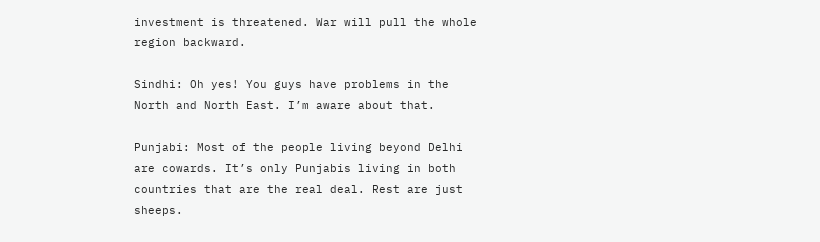investment is threatened. War will pull the whole region backward.

Sindhi: Oh yes! You guys have problems in the North and North East. I’m aware about that.

Punjabi: Most of the people living beyond Delhi are cowards. It’s only Punjabis living in both countries that are the real deal. Rest are just sheeps.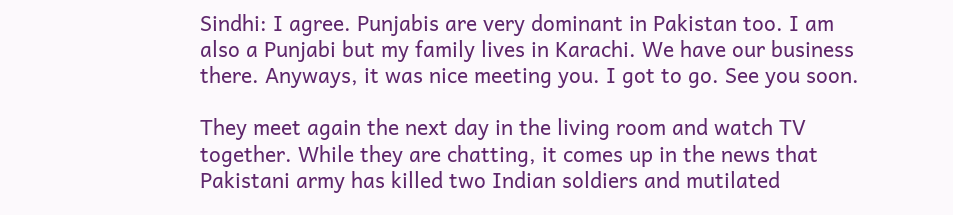Sindhi: I agree. Punjabis are very dominant in Pakistan too. I am also a Punjabi but my family lives in Karachi. We have our business there. Anyways, it was nice meeting you. I got to go. See you soon.

They meet again the next day in the living room and watch TV together. While they are chatting, it comes up in the news that Pakistani army has killed two Indian soldiers and mutilated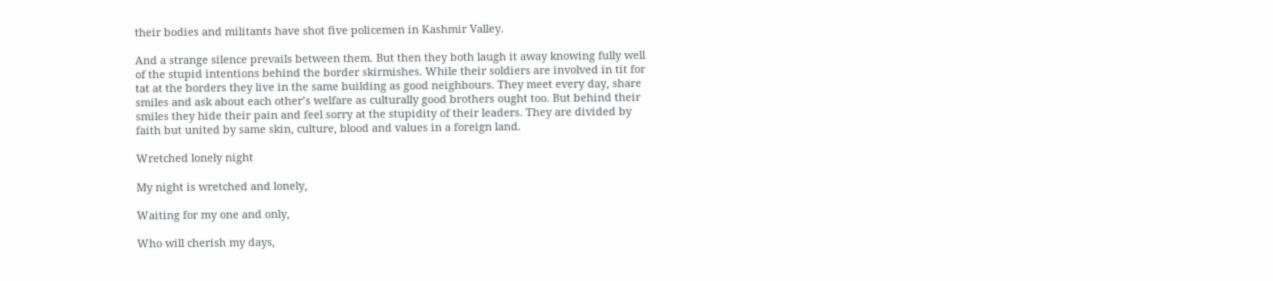their bodies and militants have shot five policemen in Kashmir Valley.

And a strange silence prevails between them. But then they both laugh it away knowing fully well of the stupid intentions behind the border skirmishes. While their soldiers are involved in tit for tat at the borders they live in the same building as good neighbours. They meet every day, share smiles and ask about each other’s welfare as culturally good brothers ought too. But behind their smiles they hide their pain and feel sorry at the stupidity of their leaders. They are divided by faith but united by same skin, culture, blood and values in a foreign land.

Wretched lonely night

My night is wretched and lonely,

Waiting for my one and only,

Who will cherish my days,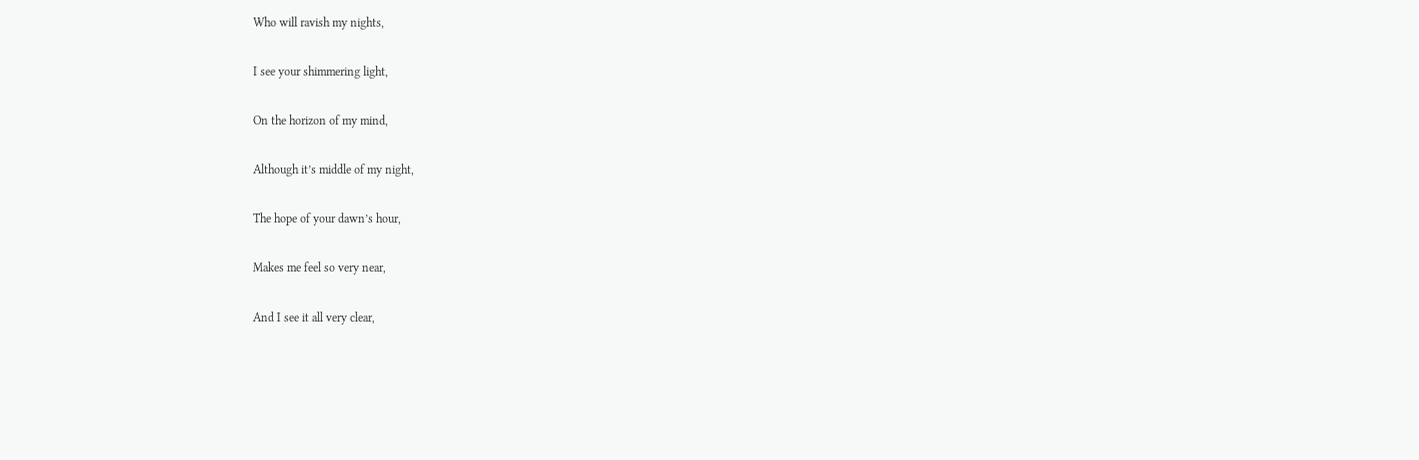Who will ravish my nights,

I see your shimmering light,

On the horizon of my mind,

Although it’s middle of my night,

The hope of your dawn’s hour,

Makes me feel so very near,

And I see it all very clear,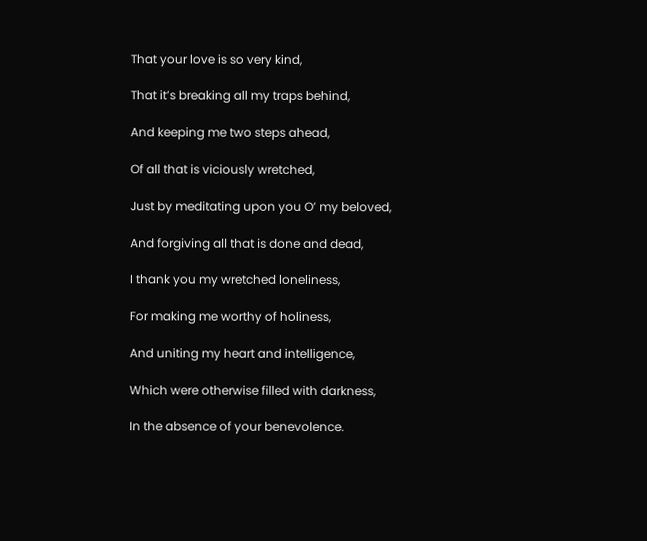That your love is so very kind,

That it’s breaking all my traps behind,

And keeping me two steps ahead,

Of all that is viciously wretched,

Just by meditating upon you O’ my beloved,

And forgiving all that is done and dead,

I thank you my wretched loneliness,

For making me worthy of holiness,

And uniting my heart and intelligence,

Which were otherwise filled with darkness,

In the absence of your benevolence.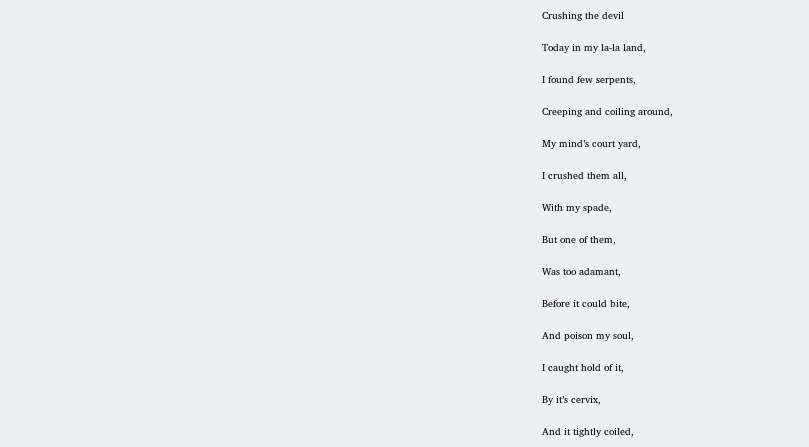Crushing the devil

Today in my la-la land,

I found few serpents,

Creeping and coiling around,

My mind’s court yard,

I crushed them all,

With my spade,

But one of them,

Was too adamant,

Before it could bite,

And poison my soul,

I caught hold of it,

By it’s cervix,

And it tightly coiled,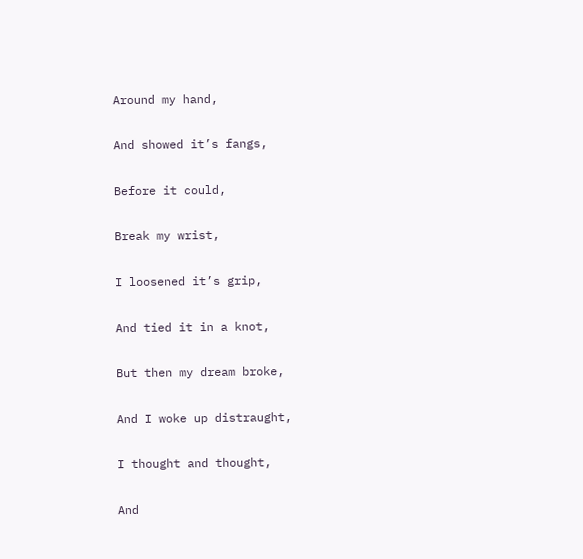Around my hand,

And showed it’s fangs,

Before it could,

Break my wrist,

I loosened it’s grip,

And tied it in a knot,

But then my dream broke,

And I woke up distraught,

I thought and thought,

And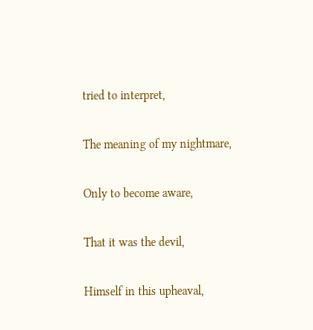tried to interpret,

The meaning of my nightmare,

Only to become aware,

That it was the devil,

Himself in this upheaval,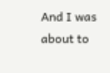And I was about to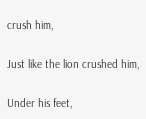crush him,

Just like the lion crushed him,

Under his feet,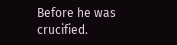Before he was crucified.